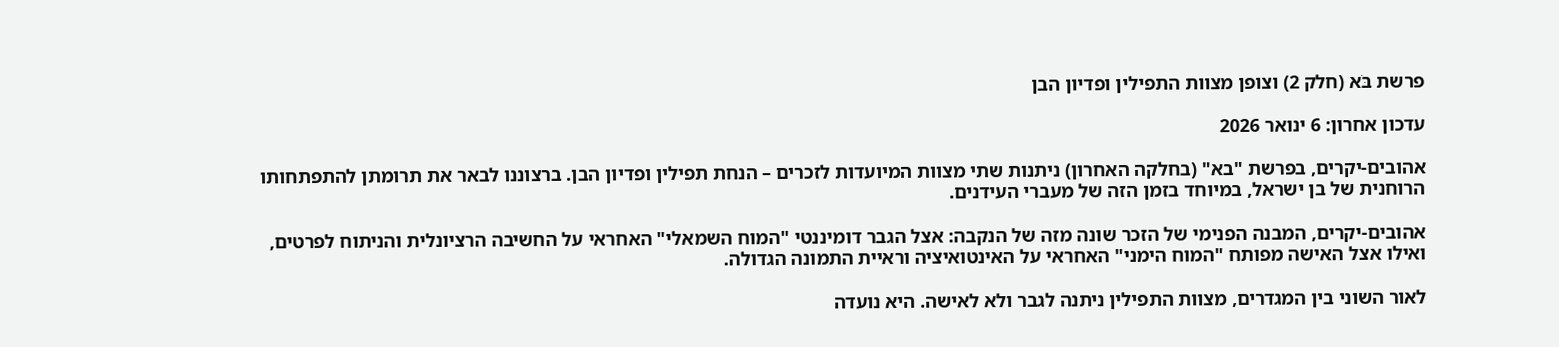פרשת בֹּא (חלק 2) וצופן מצוות התפילין ופדיון הבן

עדכון אחרון: 6 ינואר 2026

אהובים-יקרים, בפרשת "בא" (בחלקה האחרון) ניתנות שתי מצוות המיועדות לזכרים – הנחת תפילין ופדיון הבן. ברצוננו לבאר את תרומתן להתפתחותו הרוחנית של בן ישראל, במיוחד בזמן הזה של מעברי העידנים.

אהובים-יקרים, המבנה הפנימי של הזכר שונה מזה של הנקבה: אצל הגבר דומיננטי "המוח השמאלי" האחראי על החשיבה הרציונלית והניתוח לפרטים, ואילו אצל האישה מפותח "המוח הימני" האחראי על האינטואיציה וראיית התמונה הגדולה.

לאור השוני בין המגדרים, מצוות התפילין ניתנה לגבר ולא לאישה. היא נועדה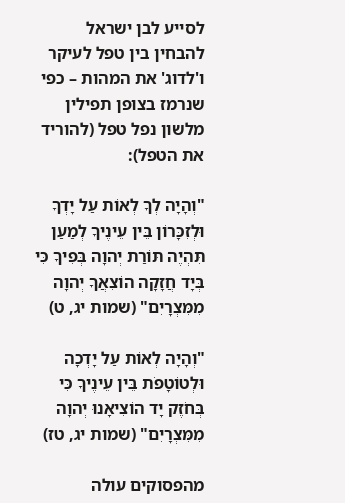לסייע לבן ישראל להבחין בין טפל לעיקר ו'לדוג' את המהות – כפי שנרמז בצופן תפילין מלשון נפל טפל (להוריד את הטפל):

"וְהָיָה לְךָ לְאוֹת עַל יָדְךָ וּלְזִכָּרוֹן בֵּין עֵינֶיךָ לְמַעַן תִּהְיֶה תּוֹרַת יְהוָה בְּפִיךָ כִּי בְּיָד חֲזָקָה הוֹצִאֲךָ יְהוָה מִמִּצְרָיִם" (שמות יג, ט)

"וְהָיָה לְאוֹת עַל יָדְכָה וּלְטוֹטָפֹת בֵּין עֵינֶיךָ כִּי בְּחֹזֶק יָד הוֹצִיאָנוּ יְהוָה מִמִּצְרָיִם" (שמות יג, טז)

מהפסוקים עולה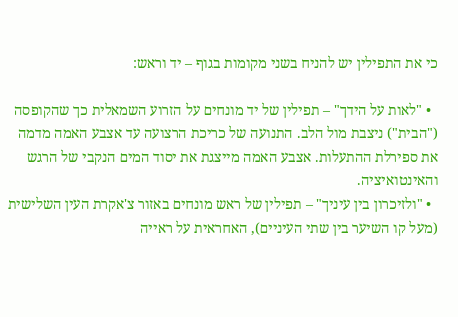כי את התפילין יש להניח בשני מקומות בגוף – יד וראש:

  • "לאות על הידך" – תפילין של יד מונחים על הזרוע השמאלית כך שהקופסה ("הבית") ניצבת מול הלב. התנועה של כריכת הרצועה עד אצבע האמה מדמה את ספירלת ההתעלות. אצבע האמה מייצגת את יסוד המים הנקבי של הרגש והאינטואיציה.
  • "ולזיכרון בין עיניך" – תפילין של ראש מונחים באזור צ'אקרת העין השלישית (מעל קו השיער בין שתי העיניים), האחראית על ראייה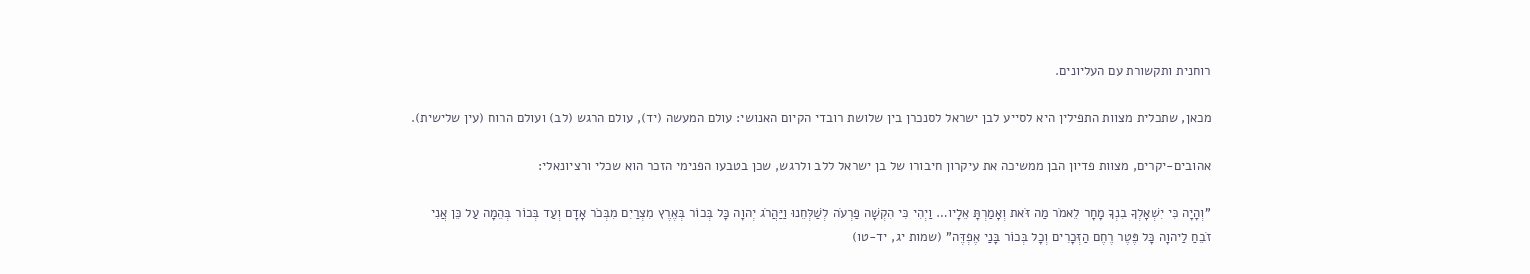רוחנית ותקשורת עם העליונים.

מכאן, שתכלית מצוות התפילין היא לסייע לבן ישראל לסנכרן בין שלושת רובדי הקיום האנושי: עולם המעשה (יד), עולם הרגש (לב) ועולם הרוח (עין שלישית).

אהובים-יקרים, מצוות פדיון הבן ממשיכה את עיקרון חיבורו של בן ישראל ללב ולרגש, שכן בטבעו הפנימי הזכר הוא שכלי ורציונאלי:

"וְהָיָה כִּי יִשְׁאָלְךָ בִנְךָ מָחָר לֵאמֹר מַה זֹּאת וְאָמַרְתָּ אֵלָיו… וַיְהִי כִּי הִקְשָׁה פַרְעֹה לְשַׁלְּחֵנוּ וַיַּהֲרֹג יְהוָה כָּל בְּכוֹר בְּאֶרֶץ מִצְרַיִם מִבְּכֹר אָדָם וְעַד בְּכוֹר בְּהֵמָה עַל כֵּן אֲנִי זֹבֵחַ לַיהוָה כָּל פֶּטֶר רֶחֶם הַזְּכָרִים וְכָל בְּכוֹר בָּנַי אֶפְדֶּה" (שמות יג, יד-טו)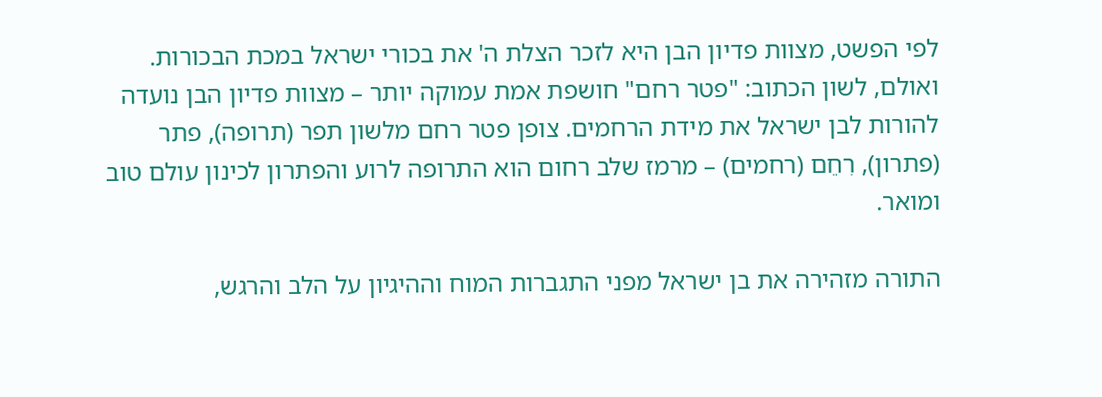לפי הפשט, מצוות פדיון הבן היא לזכר הצלת ה' את בכורי ישראל במכת הבכורות. ואולם, לשון הכתוב: "פטר רחם" חושפת אמת עמוקה יותר – מצוות פדיון הבן נועדה להורות לבן ישראל את מידת הרחמים. צופן פטר רחם מלשון תפר (תרופה), פתר (פתרון), רִחֵם (רחמים) – מרמז שלב רחום הוא התרופה לרוע והפתרון לכינון עולם טוב ומואר.

התורה מזהירה את בן ישראל מפני התגברות המוח וההיגיון על הלב והרגש,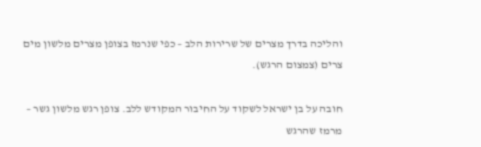והליכה בדרך מצרים של שרירות הלב – כפי שנרמז בצופן מצרים מלשון מים צרים (צמצום הרגש).

חובה על בן ישראל לשקוד על החיבור המקודש ללב. צופן רגש מלשון גשר – מרמז שהרגש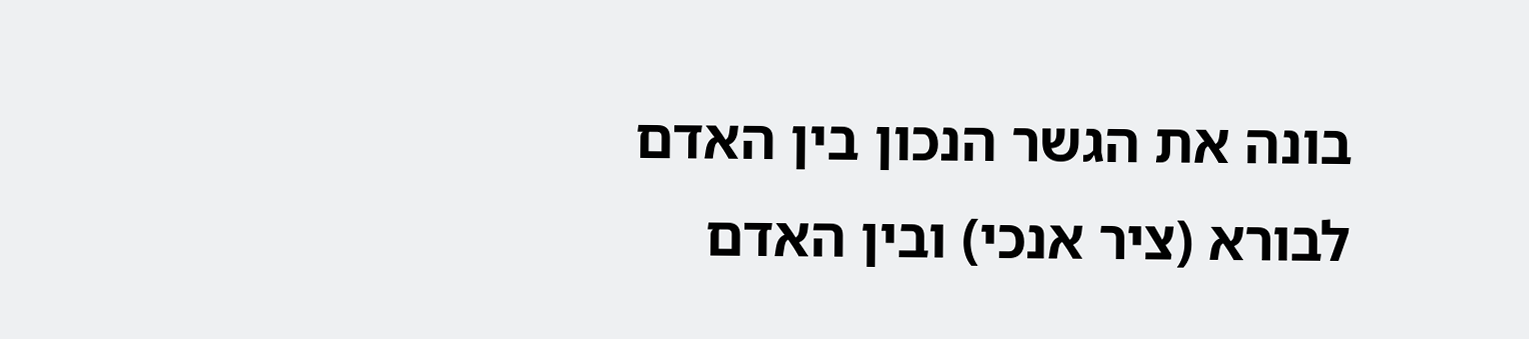בונה את הגשר הנכון בין האדם לבורא (ציר אנכי) ובין האדם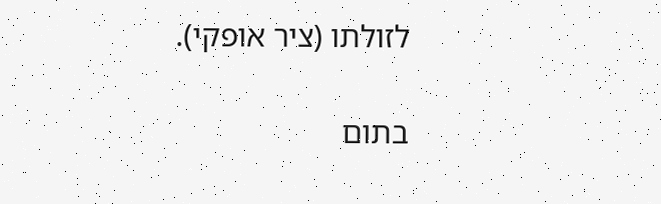לזולתו (ציר אופקי).

בתום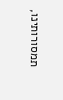תמסורותינו,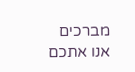מברכים אנו אתכם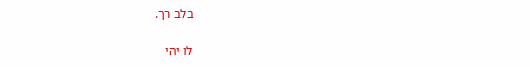בלב רך.

לו יהי